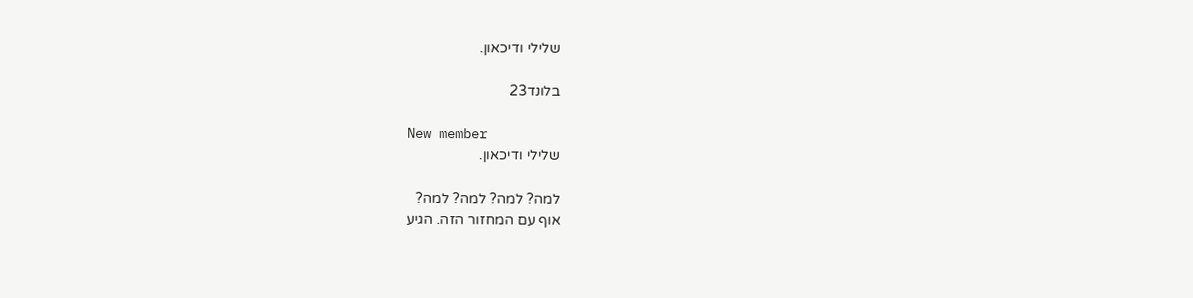שלילי ודיכאון.

בלונד23

New member
שלילי ודיכאון.

למה? למה? למה? למה?
אוף עם המחזור הזה. הגיע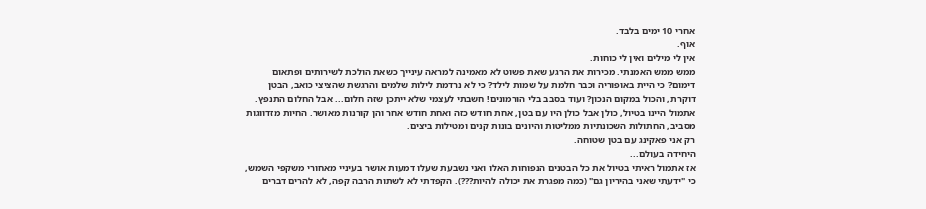אחרי 10 ימים בלבד.
אוף.
אין לי מילים ואין לי כוחות.
ממש ממש האמנתי. מכירות את הרגע שאת פשוט לא מאמינה למראה עינייך כשאת הולכת לשירותים ופתאום דימום? כי היית באופוריה וכבר חלמת על שמות לילד? כי לא נרדמת לילות שלמים והרגשת שהציצי כואב, הבטן דוקרת, והכול במקום הנכון? ועוד בסבב בלי הורמונים! חשבתי לעצמי שלא ייתכן שזה חלום... אבל החלום התנפץ.
אתמול היינו בטיול, כולן אבל כולן היו עם בטן, אחת חודש כזה ואחת חודש אחר והן קורנות מאושר. החיות מזדווגות מסביב, החתולות השכונתיות ממליטות והיונים בונות קנים ומטילות ביצים.
רק אני פאקינג עם בטן שטוחה.
היחידה בעולם...
אז אתמול ראיתי בטיול את כל הבטנים הנפוחות האלו ואני נשבעת שעלו דמעות אושר בעיניי מאחורי משקפי השמש, כי "ידעתי שאני בהיריון גם" (כמה מפגרת את יכולה להיות???). הקפדתי לא לשתות הרבה קפה, לא להרים דברים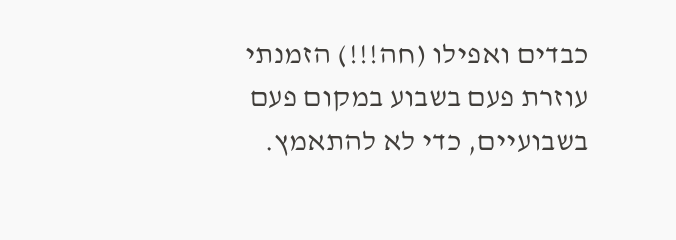כבדים ואפילו (חה!!!) הזמנתי עוזרת פעם בשבוע במקום פעם בשבועיים, כדי לא להתאמץ.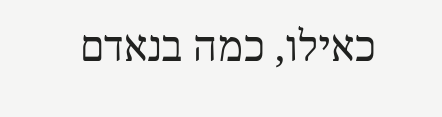כאילו, כמה בנאדם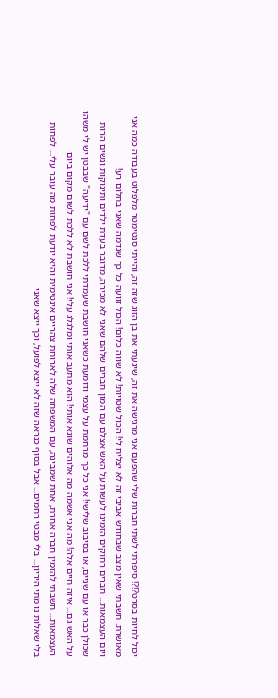יכול לחיות בסרט?!?! סיפרתי לשתי חברות שלי שהפעם אני מרגישה את זה, שיגעתי את בן הזוג שזה זה, והייתי סנטימטר מלפלוט בעבודה כמה אני מאושרת. חשבתי שאין מצב שבחודש אביבי זה לא יצליח לי! הכול שטויות! לא שווה כלום! הכול זוועה כל כך שנדמה שאני בחלום רע!
ויום העצמאות... חברים רחוקים הזמינו לעשות על האש אצלם עם המון חברים שלהם שאני לא מכירה, מדובר בעדת ילדים ותינוקות ונשים הרות שכולן כבר או עם שניים, או בסיבוב שלישי! אני כל כך מרחמת על עצמי ודומעת כשאני חושבת שעמדתי ללכת לשם עם "ידיעה" שבבטן יש לי משהו על האש גם... איזה חיים אלה! מה אני אשמה מה אלוהים שונא אותי! הוא מתעב אותי ומלגלג עלי! אני חושבת לא ללכת לשום מקום ביום העצמאות... חשבתי להזמין חברה אחרת, אחת שמבינה, עם המשפחה שלה לארוחת צהריים אינטימית והיא יודעת לפחות מה עובר עלי... לפחות בלי שאלות נו מתי היריון... בלי מבטי רחמים... אבל בסוף כנראה שזה לא ייצא לפועל, וכך ייצא שאני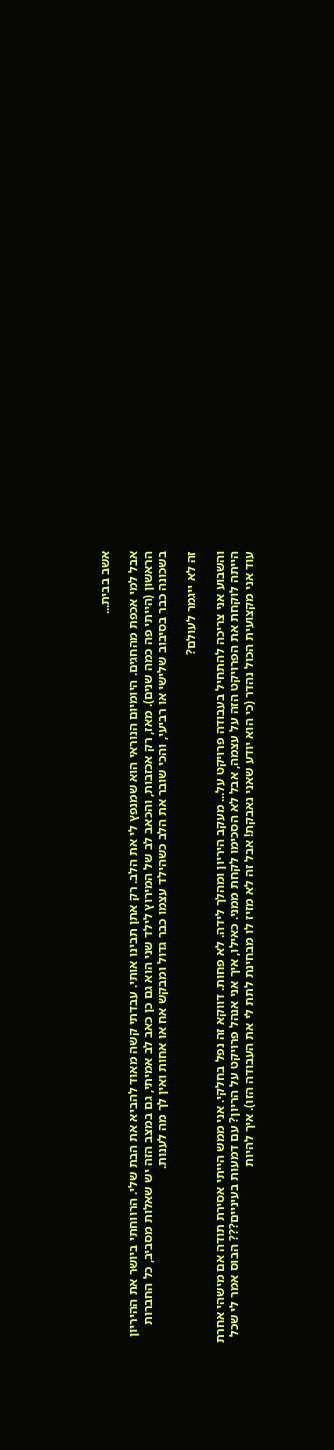אשב בבית...

אבל למי אכפת מהחגים. היומיום הנוראי הוא שמנפץ לי את הלב. רק אתן תבינו אותי. עבדתי קשה מאוד להביא את הבת שלי. הרווחתי ביושר את ההיריון הראשון (הייתי פה כמה שנים). מאז, רק אכזבות, והכאב לב של המירוץ לילד שני הוא גם כן כאב לב אמיתי, גם במצב הזה יש שאלות מסביב, כל החברות בשכונה כבר בסיבוב שלישי או רביעי, והכי שובר את הלב כשהילד עצמו כבר גדול ומבקש אח או אחות ואין לך מה לענות.

זה לא ייגמר לעולם?

והשבוע אני צריכה להתחיל בעבודה פרויקט על... מעקב היריון ומהלך לידה. לא פחות. דווקא זה נפל בחלקי. אני ממש הייתי אסירת תודה אם מישהי אחרת הייתה לוקחת את הפרויקט הזה על עצמה, אבל לא הסכימו לקחת ממני. כאילו, איך אני אנהל פרויקט על הריון? עם דמעות בעיניים??? הבוס אמר לי שכל עוד אני מקצועית הכול נהדר (כי הוא יודע שאני נאבקת! אבל זה לא מזיז לו מבחינת לתת לי את העבודה הזו). איך להיות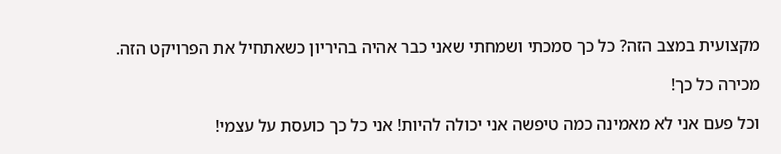מקצועית במצב הזה? כל כך סמכתי ושמחתי שאני כבר אהיה בהיריון כשאתחיל את הפרויקט הזה.

מכירה כל כך!

וכל פעם אני לא מאמינה כמה טיפשה אני יכולה להיות! אני כל כך כועסת על עצמי!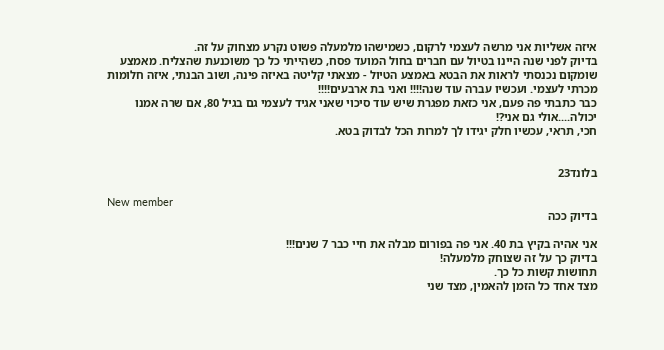איזה אשליות אני מרשה לעצמי לרקום, כשמישהו מלמעלה פשוט נקרע מצחוק על זה.
בדיוק לפני שנה היינו בטיול עם חברים בחול המועד פסח, כשהייתי כל כך משוכנעת שהצליח. מאמצע שומקום נכנסתי לראות את הבטא באמצע הטיול - מצאתי קליטה באיזה פינה, ושוב הבנתי, איזה חלומות מכרתי לעצמי. ועכשיו עברה עוד שנה!!!! ואני בת ארבעים!!!!
כבר כתבתי פה פעם, אני כזאת מפגרת שיש עוד סיכוי שאני אגיד לעצמי גם בגיל 80, אם שרה אמנו יכולה....אולי גם אני?!
חכי, תראי, עכשיו חלק יגידו לך למרות הכל לבדוק בטא.


בלונד23

New member
בדיוק ככה

אני אהיה בקיץ בת 40. אני פה בפורום מבלה את חיי כבר 7 שנים!!!
בדיוק כך על זה שצוחק מלמעלה!
תחושות קשות כל כך.
מצד אחד כל הזמן להאמין, מצד שני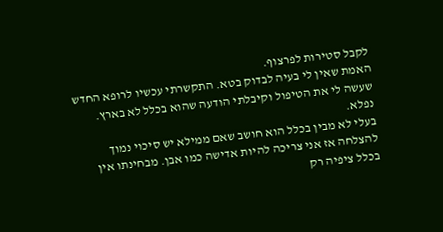לקבל סטירות לפרצוף.
האמת שאין לי בעיה לבדוק בטא. התקשרתי עכשיו לרופא החדש שעשה לי את הטיפול וקיבלתי הודעה שהוא בכלל לא בארץ. נפלא.
בעלי לא מבין בכלל הוא חושב שאם ממילא יש סיכוי נמוך להצלחה אז אני צריכה להיות אדישה כמו אבן. מבחינתו אין בכלל ציפיה רק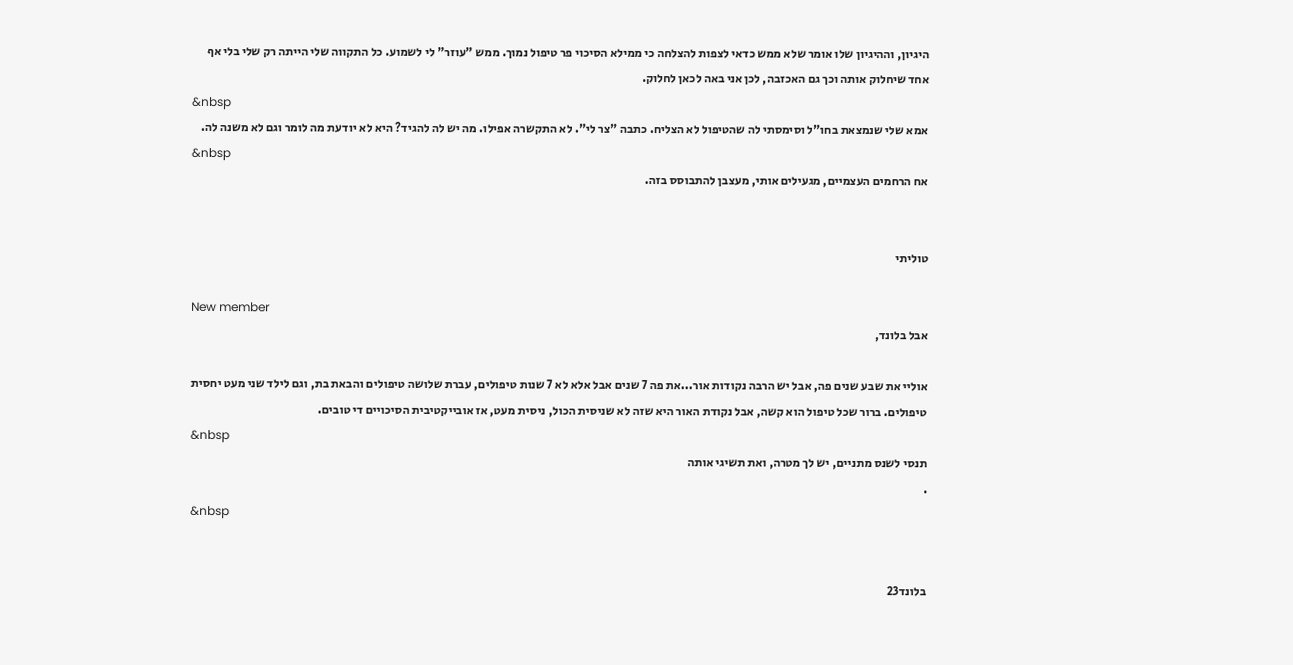היגיון, וההיגיון שלו אומר שלא ממש כדאי לצפות להצלחה כי ממילא הסיכוי פר טיפול נמוך. ממש "עוזר" לי לשמוע. כל התקווה שלי הייתה רק שלי בלי אף אחד שיחלוק אותה וכך גם האכזבה, לכן אני באה לכאן לחלוק.
&nbsp
אמא שלי שנמצאת בחו"ל וסימסתי לה שהטיפול לא הצליח. כתבה "צר לי". לא התקשרה אפילו. מה יש לה להגיד? היא לא יודעת מה לומר וגם לא משנה לה.
&nbsp
אח הרחמים העצמיים, מגעילים אותי, מעצבן להתבוסס בזה.


טוליתי

New member
אבל בלונד,

אוליי את שבע שנים פה, אבל יש הרבה נקודות אור...את פה 7 שנים אבל אלא לא 7 שנות טיפולים, עברת שלושה טיפולים והבאת בת, וגם לילד שני מעט יחסית טיפולים. ברור שכל טיפול הוא קשה, אבל נקודת האור היא שזה לא שניסית הכול, ניסית מעט, אז אובייקטיבית הסיכויים די טובים.
&nbsp
תנסי לשנס מתניים, יש לך מטרה, ואת תשיגי אותה
.
&nbsp


בלונד23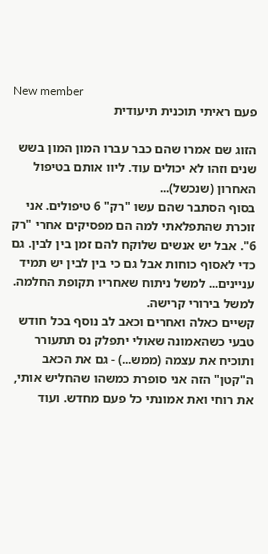New member
פעם ראיתי תוכנית תיעודית

הזוג שם אמרו שהם כבר עברו המון המון בשש שנים וזהו לא יכולים עוד. ליוו אותם בטיפול האחרון (שנכשל)...
בסוף הסתבר שהם עשו "רק" 6 טיפולים. אני זוכרת שהתפלאתי למה הם מפסיקים אחרי "רק 6". אבל יש אנשים שלוקח להם זמן בין לבין. גם כדי לאסוף כוחות אבל גם כי בין לבין יש תמיד עניינים... למשל ניתוח שאחריו תקופת החלמה. למשל בירורי קרישה.
קשיים כאלה ואחרים וכאב לב נוסף בכל חודש טבעי כשהאמונה שאולי יתפלק נס תתעורר ותוכיח את עצמה (ממש...) - גם את הכאב ה"קטן" הזה אני סופרת כמשהו שהחליש אותי, את רוחי ואת אמונתי כל פעם מחדש. ועוד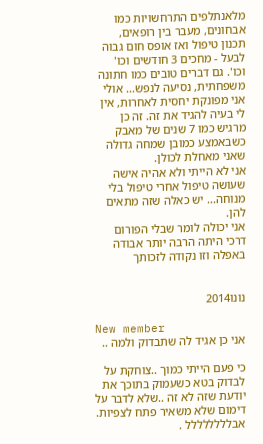מלאנתלפים התרחשויות כמו אבחונים, מעבר בין רופאים, תכנון טיפול ואז אופס חום גבוה לבעל - מחכים 3 חודשים וכו' וכו'. גם דברים טובים כמו חתונה משפחתית, נסיעה לנפש... אולי אני מפונקת יחסית לאחרות, אין לי בעיה להגיד את זה. זה כן מרגיש כמו 7 שנים של מאבק כשבאמצע כמובן שמחה גדולה שאני מאחלת לכולן.
אני לא הייתי ולא אהיה אישה שעושה טיפול אחרי טיפול בלי מנוחה... יש כאלה שזה מתאים להן.
אני יכולה לומר שבלי הפורום דרכי היתה הרבה יותר אבודה באפלה וזו נקודה לזכותך


נונו2014

New member
אני כן אגיד לה שתבדוק ולמה ..

כי פעם הייתי כמוך ..צוחקת על לבדוק בטא כשעמוק בתוכך את יודעת שזה לא זה ..שלא לדבר על דימום שלא משאיר פתח לצפיות.
אבלללללללל .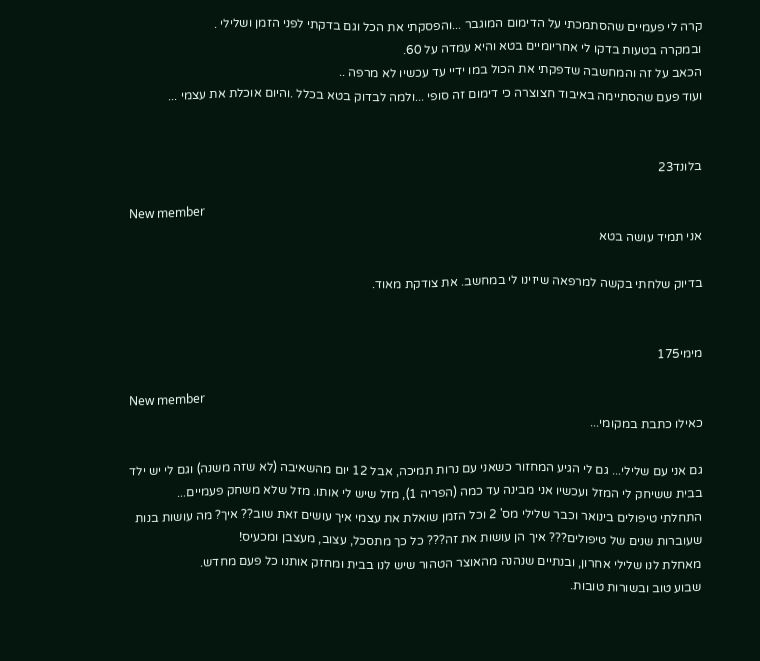קרה לי פעמיים שהסתמכתי על הדימום המוגבר ...והפסקתי את הכל וגם בדקתי לפני הזמן ושלילי .
ובמקרה בטעות בדקו לי אחריומיים בטא והיא עמדה על 60.
הכאב על זה והמחשבה שדפקתי את הכול במו ידיי עד עכשיו לא מרפה ..
ועוד פעם שהסתיימה באיבוד חצוצרה כי דימום זה סופי ...ולמה לבדוק בטא בכלל .והיום אוכלת את עצמי ...


בלונד23

New member
אני תמיד עושה בטא

בדיוק שלחתי בקשה למרפאה שיזינו לי במחשב. את צודקת מאוד.


מימי175

New member
כאילו כתבת במקומי...

גם אני עם שלילי... גם לי הגיע המחזור כשאני עם נרות תמיכה, אבל 12 יום מהשאיבה (לא שזה משנה) וגם לי יש ילד בבית ששיחק לי המזל ועכשיו אני מבינה עד כמה (הפריה 1), מזל שיש לי אותו. מזל שלא משחק פעמיים...
התחלתי טיפולים בינואר וכבר שלילי מס' 2 וכל הזמן שואלת את עצמי איך עושים זאת שוב?? איך? מה עושות בנות שעוברות שנים של טיפולים??? איך הן עושות את זה??? כל כך מתסכל, עצוב, מעצבן ומכעיס!
מאחלת לנו שלילי אחרון, ובנתיים שנהנה מהאוצר הטהור שיש לנו בבית ומחזק אותנו כל פעם מחדש.
שבוע טוב ובשורות טובות.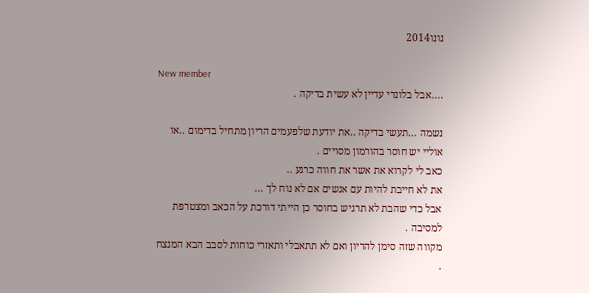נונו2014

New member
....אבל בלונדי עדיין לא עשית בדיקה .

נשמה ...תעשי בדיקה ..את יודעת שלפעמים הריון מתחיל בדימום ..או אוליי יש חוסר בהורמון מסויים .
כאב לי לקרוא את אשר את חווה כרגע ..
את לא חייבת להיות עם אנשים אם לא נוח לך ...
אבל כדי שהבת לא תרגיש בחוסר כן הייתי דורכת על הכאב ומצטרפת למסיבה .
מקווה שזה סימן להריון ואם לא תתאבלי ותאזרי כוחות לסבב הבא המנצח .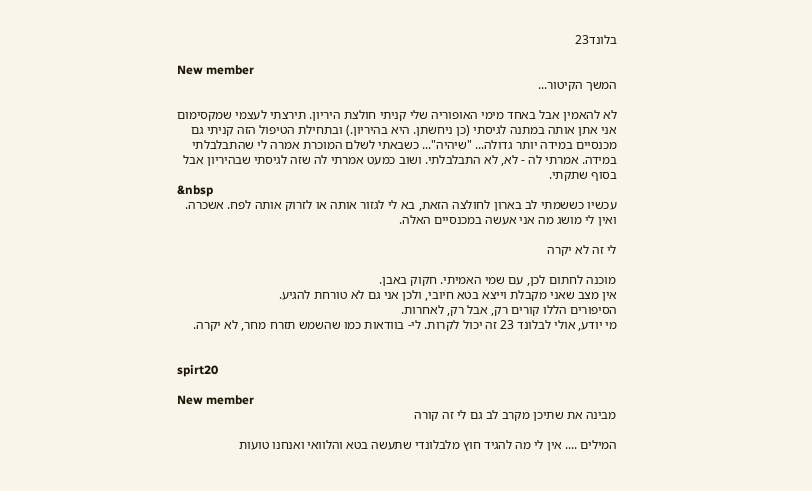בלונד23

New member
המשך הקיטור...

לא להאמין אבל באחד מימי האופוריה שלי קניתי חולצת היריון. תירצתי לעצמי שמקסימום אני אתן אותה במתנה לגיסתי (כן ניחשתן. היא בהיריון.) ובתחילת הטיפול הזה קניתי גם מכנסיים במידה יותר גדולה... "שיהיה"... כשבאתי לשלם המוכרת אמרה לי שהתבלבלתי במידה. אמרתי לה - לא, לא התבלבלתי. ושוב כמעט אמרתי לה שזה לגיסתי שבהיריון אבל בסוף שתקתי.
&nbsp
עכשיו כששמתי לב בארון לחולצה הזאת, בא לי לגזור אותה או לזרוק אותה לפח. אשכרה.
ואין לי מושג מה אני אעשה במכנסיים האלה.

לי זה לא יקרה

מוכנה לחתום לכן, עם שמי האמיתי. חקוק באבן.
אין מצב שאני מקבלת וייצא בטא חיובי, ולכן אני גם לא טורחת להגיע.
הסיפורים הללו קורים רק, אבל רק, לאחרות.
מי יודע, אולי לבלונד 23 זה יכול לקרות. לי- בוודאות כמו שהשמש תזרח מחר, לא יקרה.


spirt20

New member
מבינה את שתיכן מקרב לב גם לי זה קורה

המילים .... אין לי מה להגיד חוץ מלבלונדי שתעשה בטא והלוואי ואנחנו טועות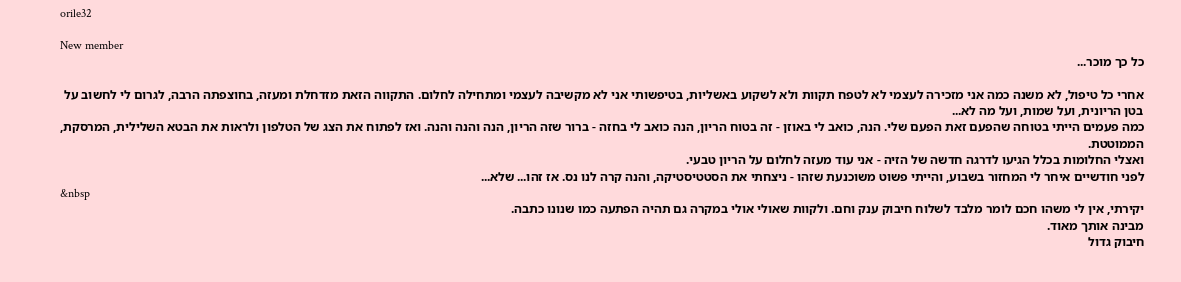orile32

New member
כל כך מוכר...

אחרי כל טיפול, לא משנה כמה אני מזכירה לעצמי לא לטפח תקוות ולא לשקוע באשליות, בטיפשותי אני לא מקשיבה לעצמי ומתחילה לחלום. התקווה הזאת מזדחלת ומעזה, בחוצפתה הרבה, לגרום לי לחשוב על בטן הריונית, ועל שמות, ועל מה לא...
כמה פעמים הייתי בטוחה שהפעם זאת הפעם שלי. הנה, כואב לי באוזן - זה בטוח הריון, הנה כואב לי בחזה - ברור שזה הריון, הנה והנה והנה. ואז לפתוח את הצג של הטלפון ולראות את הבטא השלילית, המרסקת, הממוטטת.
ואצלי החלומות בכלל הגיעו לדרגה חדשה של הזיה - אני עוד מעזה לחלום על הריון טבעי.
לפני חודשיים איחר לי המחזור בשבוע, והייתי פשוט משוכנעת שזהו - ניצחתי את הסטטיסטיקה, והנה קרה לנו נס. אז זהו... שלא...
&nbsp
יקירתי, אין לי משהו חכם לומר מלבד לשלוח חיבוק ענק וחם. ולקוות שאולי אולי במקרה גם תהיה הפתעה כמו שנונו כתבה.
מבינה אותך מאוד.
חיבוק גדול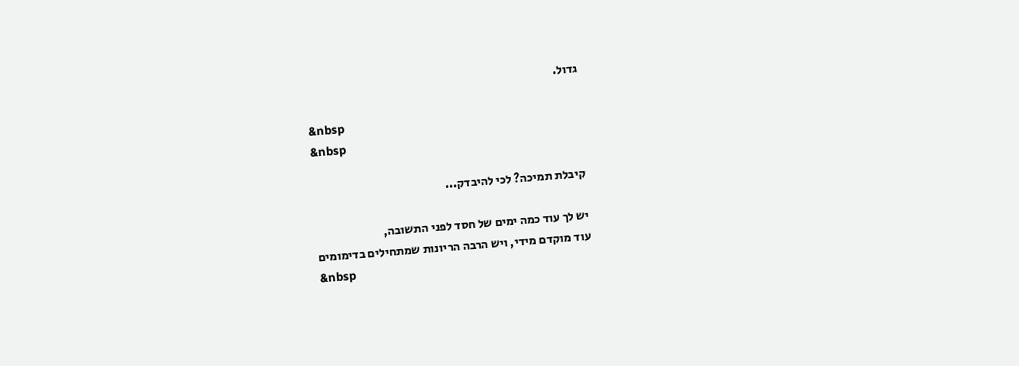גדול.

&nbsp
&nbsp

קיבלת תמיכה? לכי להיבדק...

יש לך עוד כמה ימים של חסד לפני התשובה,
עוד מוקדם מידי, ויש הרבה הריונות שמתחילים בדימומים
&nbsp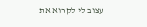עצוב לי לקרוא את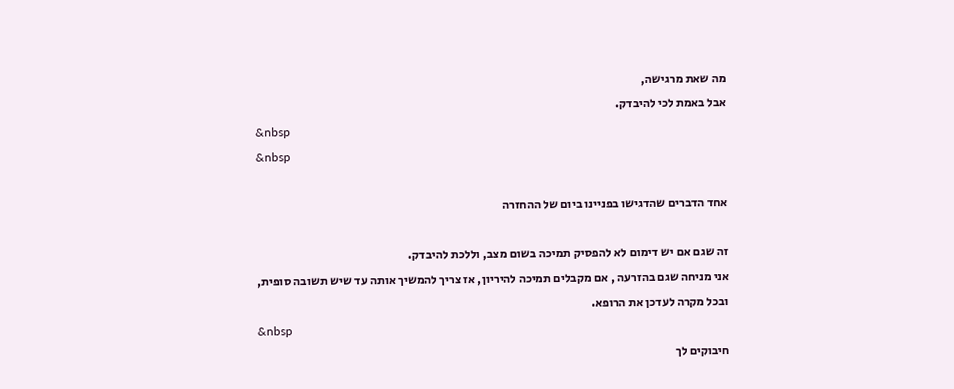מה שאת מרגישה,
אבל באמת לכי להיבדק.
&nbsp
&nbsp

אחד הדברים שהדגישו בפניינו ביום של ההחזרה

זה שגם אם יש דימום לא להפסיק תמיכה בשום מצב, וללכת להיבדק.
אני מניחה שגם בהזרעה , אם מקבלים תמיכה להיריון, אז צריך להמשיך אותה עד שיש תשובה סופית,
ובכל מקרה לעדכן את הרופא.
&nbsp
חיבוקים לך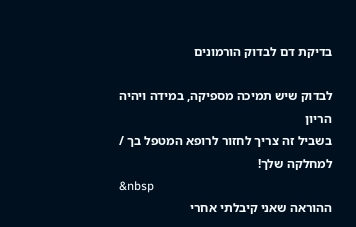בדיקת דם לבדוק הורמונים

לבדוק שיש תמיכה מספיקה, במידה ויהיה הריון
בשביל זה צריך לחזור לרופא המטפל בך / למחלקה שלך!
&nbsp
ההוראה שאני קיבלתי אחרי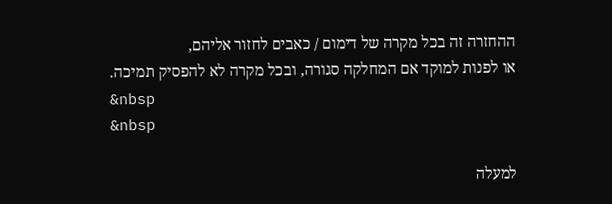ההחזרה זה בכל מקרה של דימום / כאבים לחזור אליהם,
או לפנות למוקד אם המחלקה סגורה, ובכל מקרה לא להפסיק תמיכה.
&nbsp
&nbsp

למעלה